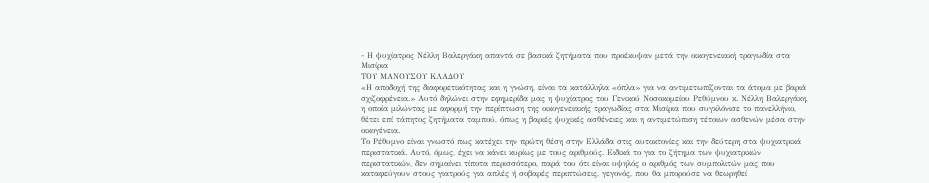- Η ψυχίατρος Νέλλη Βαλεργάκη απαντά σε βασικά ζητήματα που προέκυψαν μετά την οικογενειακή τραγωδία στα Μισίρια
ΤΟΥ ΜΑΝΟΥΣΟΥ ΚΛΑΔΟΥ
«Η αποδοχή της διαφορετικότητας και η γνώση, είναι τα κατάλληλα «όπλα» για να αντιμετωπίζονται τα άτομα με βαριά σχιζοφρένεια.» Αυτό δηλώνει στην εφημερίδα μας η ψυχίατρος του Γενικού Νοσοκομείου Ρεθύμνου κ. Νέλλη Βαλεργάκη, η οποία μιλώντας με αφορμή την περίπτωση της οικογενειακής τραγωδίας στα Μισίρια που συγκλόνισε το πανελλήνιο, θέτει επί τάπητος ζητήματα ταμπού, όπως η βαριές ψυχικές ασθένειες και η αντιμετώπιση τέτοιων ασθενών μέσα στην οικογένεια.
Το Ρέθυμνο είναι γνωστό πως κατέχει την πρώτη θέση στην Ελλάδα στις αυτοκτονίες και την δεύτερη στα ψυχιατρικά περιστατικά. Αυτό, όμως, έχει να κάνει κυρίως με τους αριθμούς. Ειδικά το για το ζήτημα των ψυχιατρικών περιστατικών, δεν σημαίνει τίποτα περισσότερο, παρά του ότι είναι υψηλός ο αριθμός των συμπολιτών μας που καταφεύγουν στους γιατρούς για απλές ή σοβαρές περιπτώσεις, γεγονός, που θα μπορούσε να θεωρηθεί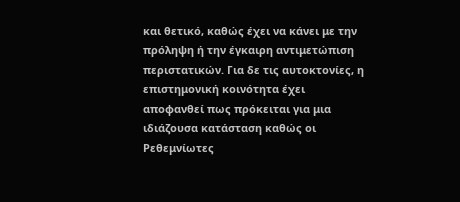και θετικό, καθώς έχει να κάνει με την πρόληψη ή την έγκαιρη αντιμετώπιση περιστατικών. Για δε τις αυτοκτονίες, η επιστημονική κοινότητα έχει αποφανθεί πως πρόκειται για μια ιδιάζουσα κατάσταση καθώς οι Ρεθεμνίωτες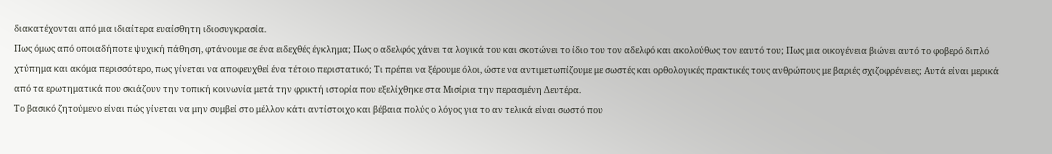διακατέχονται από μια ιδιαίτερα ευαίσθητη ιδιοσυγκρασία.
Πως όμως από οποιαδήποτε ψυχική πάθηση, φτάνουμε σε ένα ειδεχθές έγκλημα; Πως ο αδελφός χάνει τα λογικά του και σκοτώνει το ίδιο του τον αδελφό και ακολούθως τον εαυτό του; Πως μια οικογένεια βιώνει αυτό το φοβερό διπλό χτύπημα και ακόμα περισσότερο, πως γίνεται να αποφευχθεί ένα τέτοιο περιστατικό; Τι πρέπει να ξέρουμε όλοι, ώστε να αντιμετωπίζουμε με σωστές και ορθολογικές πρακτικές τους ανθρώπους με βαριές σχιζοφρένειες; Αυτά είναι μερικά από τα ερωτηματικά που σκιάζουν την τοπική κοινωνία μετά την φρικτή ιστορία που εξελίχθηκε στα Μισίρια την περασμένη Δευτέρα.
Το βασικό ζητούμενο είναι πώς γίνεται να μην συμβεί στο μέλλον κάτι αντίστοιχο και βέβαια πολύς ο λόγος για το αν τελικά είναι σωστό που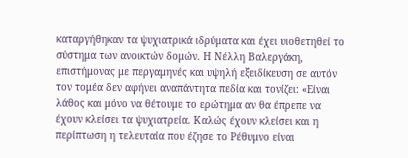καταργήθηκαν τα ψυχιατρικά ιδρύματα και έχει υιοθετηθεί το σύστημα των ανοικτών δομών. Η Νέλλη Βαλεργάκη, επιστήμονας με περγαμηνές και υψηλή εξειδίκευση σε αυτόν τον τομέα δεν αφήνει αναπάντητα πεδία και τονίζει: «Είναι λάθος και μόνο να θέτουμε το ερώτημα αν θα έπρεπε να έχουν κλείσει τα ψυχιατρεία. Καλώς έχουν κλείσει και η περίπτωση η τελευταία που έζησε το Ρέθυμνο είναι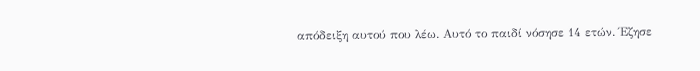απόδειξη αυτού που λέω. Αυτό το παιδί νόσησε 14 ετών. Έζησε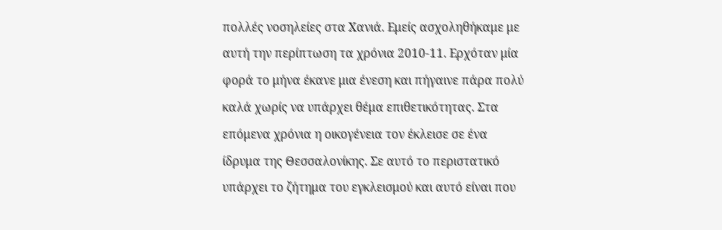πολλές νοσηλείες στα Χανιά. Εμείς ασχοληθήκαμε με αυτή την περίπτωση τα χρόνια 2010-11. Ερχόταν μία φορά το μήνα έκανε μια ένεση και πήγαινε πάρα πολύ καλά χωρίς να υπάρχει θέμα επιθετικότητας. Στα επόμενα χρόνια η οικογένεια τον έκλεισε σε ένα ίδρυμα της Θεσσαλονίκης. Σε αυτό το περιστατικό υπάρχει το ζήτημα του εγκλεισμού και αυτό είναι που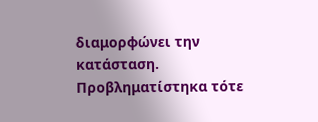διαμορφώνει την κατάσταση. Προβληματίστηκα τότε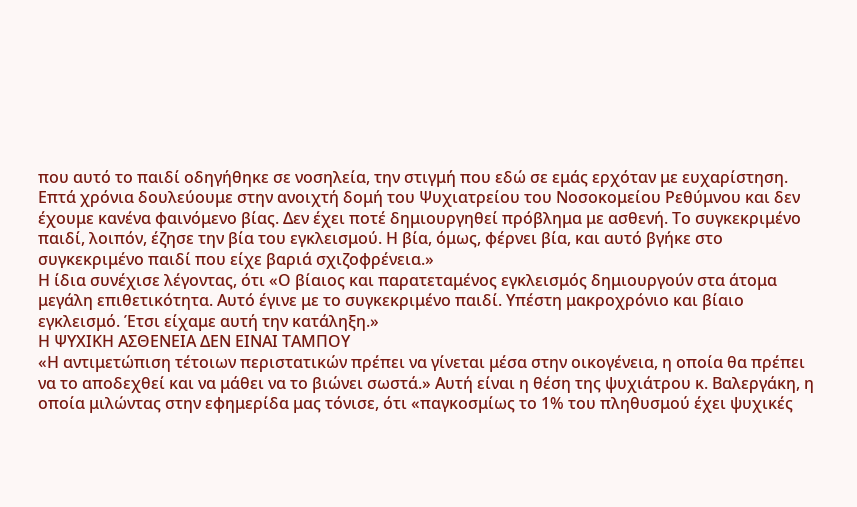που αυτό το παιδί οδηγήθηκε σε νοσηλεία, την στιγμή που εδώ σε εμάς ερχόταν με ευχαρίστηση. Επτά χρόνια δουλεύουμε στην ανοιχτή δομή του Ψυχιατρείου του Νοσοκομείου Ρεθύμνου και δεν έχουμε κανένα φαινόμενο βίας. Δεν έχει ποτέ δημιουργηθεί πρόβλημα με ασθενή. Το συγκεκριμένο παιδί, λοιπόν, έζησε την βία του εγκλεισμού. Η βία, όμως, φέρνει βία, και αυτό βγήκε στο συγκεκριμένο παιδί που είχε βαριά σχιζοφρένεια.»
Η ίδια συνέχισε λέγοντας, ότι «Ο βίαιος και παρατεταμένος εγκλεισμός δημιουργούν στα άτομα μεγάλη επιθετικότητα. Αυτό έγινε με το συγκεκριμένο παιδί. Υπέστη μακροχρόνιο και βίαιο εγκλεισμό. Έτσι είχαμε αυτή την κατάληξη.»
Η ΨΥΧΙΚΗ ΑΣΘΕΝΕΙΑ ΔΕΝ ΕΙΝΑΙ ΤΑΜΠΟΥ
«Η αντιμετώπιση τέτοιων περιστατικών πρέπει να γίνεται μέσα στην οικογένεια, η οποία θα πρέπει να το αποδεχθεί και να μάθει να το βιώνει σωστά.» Αυτή είναι η θέση της ψυχιάτρου κ. Βαλεργάκη, η οποία μιλώντας στην εφημερίδα μας τόνισε, ότι «παγκοσμίως το 1% του πληθυσμού έχει ψυχικές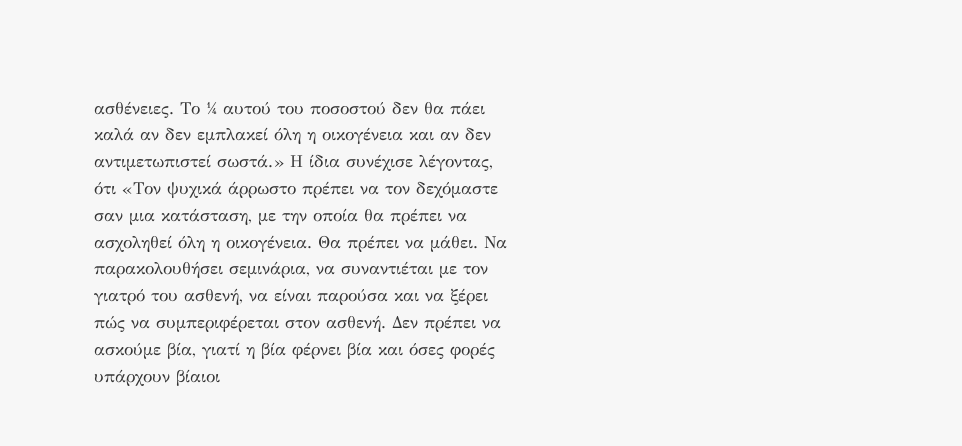ασθένειες. Το ¼ αυτού του ποσοστού δεν θα πάει καλά αν δεν εμπλακεί όλη η οικογένεια και αν δεν αντιμετωπιστεί σωστά.» Η ίδια συνέχισε λέγοντας, ότι «Τον ψυχικά άρρωστο πρέπει να τον δεχόμαστε σαν μια κατάσταση, με την οποία θα πρέπει να ασχοληθεί όλη η οικογένεια. Θα πρέπει να μάθει. Να παρακολουθήσει σεμινάρια, να συναντιέται με τον γιατρό του ασθενή, να είναι παρούσα και να ξέρει πώς να συμπεριφέρεται στον ασθενή. Δεν πρέπει να ασκούμε βία, γιατί η βία φέρνει βία και όσες φορές υπάρχουν βίαιοι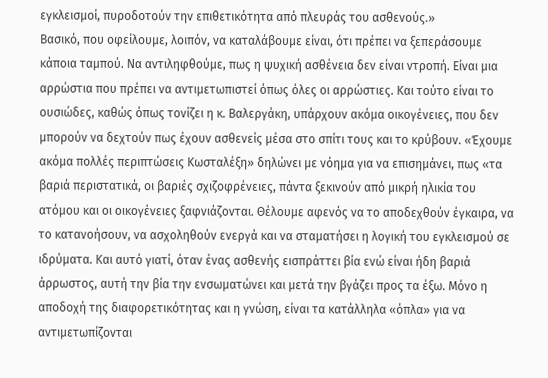εγκλεισμοί, πυροδοτούν την επιθετικότητα από πλευράς του ασθενούς.»
Βασικό, που οφείλουμε, λοιπόν, να καταλάβουμε είναι, ότι πρέπει να ξεπεράσουμε κάποια ταμπού. Να αντιληφθούμε, πως η ψυχική ασθένεια δεν είναι ντροπή. Είναι μια αρρώστια που πρέπει να αντιμετωπιστεί όπως όλες οι αρρώστιες. Και τούτο είναι το ουσιώδες, καθώς όπως τονίζει η κ. Βαλεργάκη, υπάρχουν ακόμα οικογένειες, που δεν μπορούν να δεχτούν πως έχουν ασθενείς μέσα στο σπίτι τους και το κρύβουν. «Έχουμε ακόμα πολλές περιπτώσεις Κωσταλέξη» δηλώνει με νόημα για να επισημάνει, πως «τα βαριά περιστατικά, οι βαριές σχιζοφρένειες, πάντα ξεκινούν από μικρή ηλικία του ατόμου και οι οικογένειες ξαφνιάζονται. Θέλουμε αφενός να το αποδεχθούν έγκαιρα, να το κατανοήσουν, να ασχοληθούν ενεργά και να σταματήσει η λογική του εγκλεισμού σε ιδρύματα. Και αυτό γιατί, όταν ένας ασθενής εισπράττει βία ενώ είναι ήδη βαριά άρρωστος, αυτή την βία την ενσωματώνει και μετά την βγάζει προς τα έξω. Μόνο η αποδοχή της διαφορετικότητας και η γνώση, είναι τα κατάλληλα «όπλα» για να αντιμετωπίζονται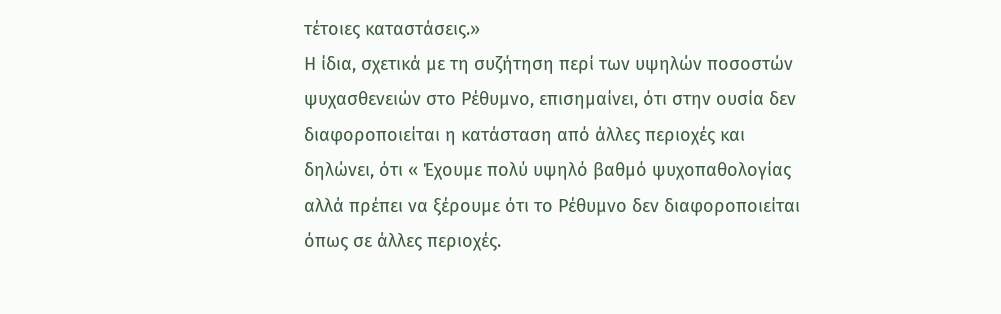τέτοιες καταστάσεις.»
Η ίδια, σχετικά με τη συζήτηση περί των υψηλών ποσοστών ψυχασθενειών στο Ρέθυμνο, επισημαίνει, ότι στην ουσία δεν διαφοροποιείται η κατάσταση από άλλες περιοχές και δηλώνει, ότι « Έχουμε πολύ υψηλό βαθμό ψυχοπαθολογίας αλλά πρέπει να ξέρουμε ότι το Ρέθυμνο δεν διαφοροποιείται όπως σε άλλες περιοχές.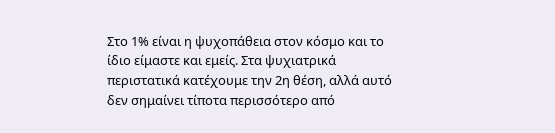Στο 1% είναι η ψυχοπάθεια στον κόσμο και το ίδιο είμαστε και εμείς. Στα ψυχιατρικά περιστατικά κατέχουμε την 2η θέση, αλλά αυτό δεν σημαίνει τίποτα περισσότερο από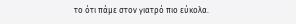το ότι πάμε στον γιατρό πιο εύκολα.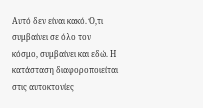Αυτό δεν είναι κακό. Ό,τι συμβαίνει σε όλο τον κόσμο, συμβαίνει και εδώ. Η κατάσταση διαφοροποιείται στις αυτοκτονίες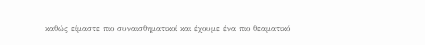καθώς είμαστε πιο συναισθηματικοί και έχουμε ένα πιο θεαματικό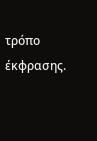τρόπο έκφρασης.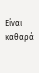Είναι καθαρά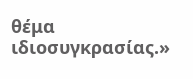θέμα ιδιοσυγκρασίας.»